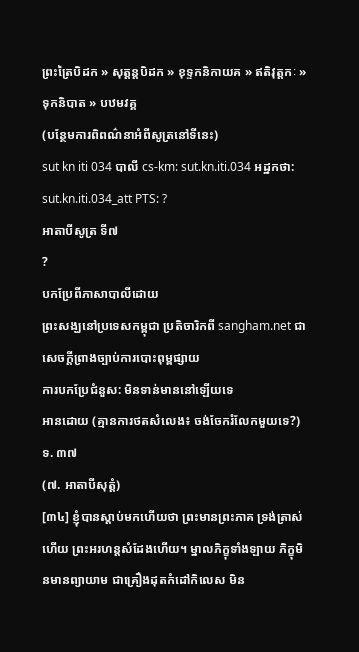ព្រះត្រៃបិដក » សុត្តន្តបិដក » ខុទ្ទកនិកាយគ » ឥតិវុត្តកៈ » ទុកនិបាត » បឋមវគ្គ
(បន្ថែមការពិពណ៌នាអំពីសូត្រនៅទីនេះ)
sut kn iti 034 បាលី cs-km: sut.kn.iti.034 អដ្ឋកថា: sut.kn.iti.034_att PTS: ?
អាតាបីសូត្រ ទី៧
?
បកប្រែពីភាសាបាលីដោយ
ព្រះសង្ឃនៅប្រទេសកម្ពុជា ប្រតិចារិកពី sangham.net ជាសេចក្តីព្រាងច្បាប់ការបោះពុម្ពផ្សាយ
ការបកប្រែជំនួស: មិនទាន់មាននៅឡើយទេ
អានដោយ (គ្មានការថតសំលេង៖ ចង់ចែករំលែកមួយទេ?)
ទ. ៣៧
(៧. អាតាបីសុត្តំ)
[៣៤] ខ្ញុំបានស្ដាប់មកហើយថា ព្រះមានព្រះភាគ ទ្រង់ត្រាស់ហើយ ព្រះអរហន្តសំដែងហើយ។ ម្នាលភិក្ខុទាំងឡាយ ភិក្ខុមិនមានព្យាយាម ជាគ្រឿងដុតកំដៅកិលេស មិន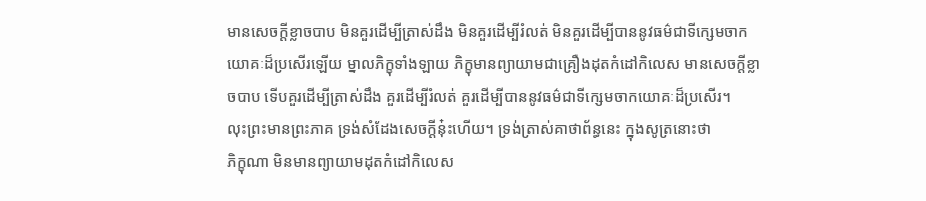មានសេចក្ដីខ្លាចបាប មិនគួរដើម្បីត្រាស់ដឹង មិនគួរដើម្បីរំលត់ មិនគួរដើម្បីបាននូវធម៌ជាទីក្សេមចាកយោគៈដ៏ប្រសើរឡើយ ម្នាលភិក្ខុទាំងឡាយ ភិក្ខុមានព្យាយាមជាគ្រឿងដុតកំដៅកិលេស មានសេចក្ដីខ្លាចបាប ទើបគួរដើម្បីត្រាស់ដឹង គួរដើម្បីរំលត់ គួរដើម្បីបាននូវធម៌ជាទីក្សេមចាកយោគៈដ៏ប្រសើរ។
លុះព្រះមានព្រះភាគ ទ្រង់សំដែងសេចក្ដីនុ៎ះហើយ។ ទ្រង់ត្រាស់គាថាព័ន្ធនេះ ក្នុងសូត្រនោះថា
ភិក្ខុណា មិនមានព្យាយាមដុតកំដៅកិលេស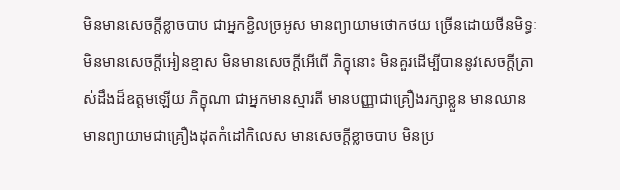មិនមានសេចក្ដីខ្លាចបាប ជាអ្នកខ្ជិលច្រអូស មានព្យាយាមថោកថយ ច្រើនដោយថីនមិទ្ធៈ មិនមានសេចក្ដីអៀនខ្មាស មិនមានសេចក្ដីអើពើ ភិក្ខុនោះ មិនគួរដើម្បីបាននូវសេចក្ដីត្រាស់ដឹងដ៏ឧត្តមឡើយ ភិក្ខុណា ជាអ្នកមានស្មារតី មានបញ្ញាជាគ្រឿងរក្សាខ្លួន មានឈាន មានព្យាយាមជាគ្រឿងដុតកំដៅកិលេស មានសេចក្ដីខ្លាចបាប មិនប្រ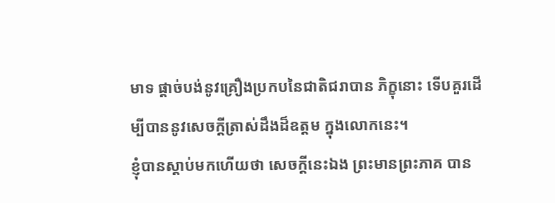មាទ ផ្ដាច់បង់នូវគ្រឿងប្រកបនៃជាតិជរាបាន ភិក្ខុនោះ ទើបគួរដើម្បីបាននូវសេចក្ដីត្រាស់ដឹងដ៏ឧត្តម ក្នុងលោកនេះ។
ខ្ញុំបានស្ដាប់មកហើយថា សេចក្ដីនេះឯង ព្រះមានព្រះភាគ បាន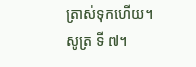ត្រាស់ទុកហើយ។
សូត្រ ទី ៧។